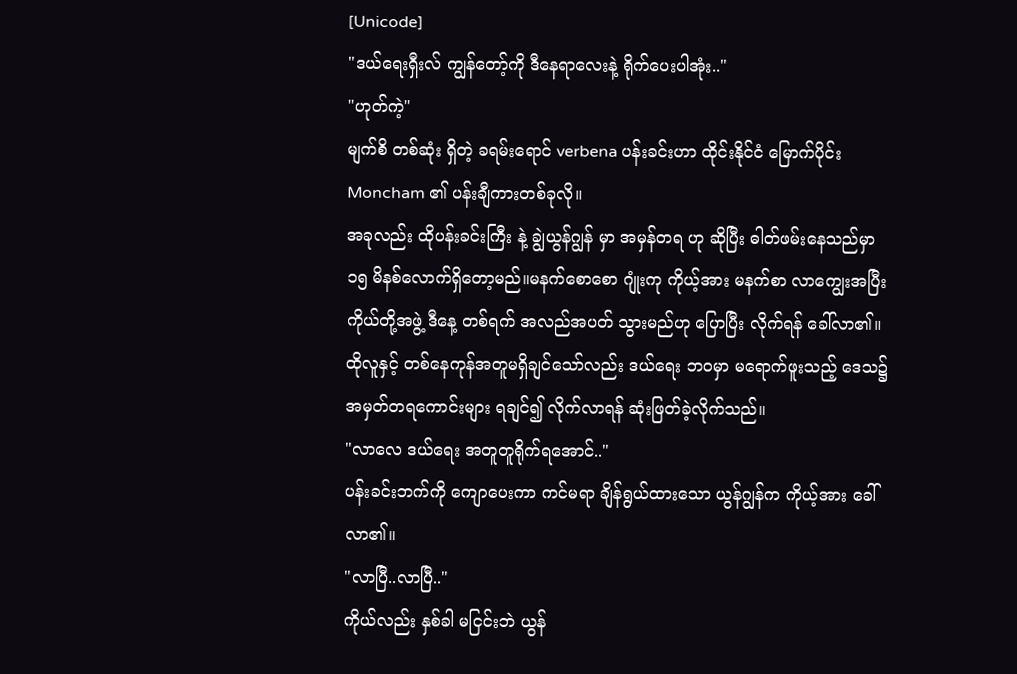[Unicode]
"ဒယ်ရေးရှီးလ် ကျွန်တော့်ကို ဒီနေရာလေးနဲ့ ရိုက်ပေးပါအုံး.."
"ဟုတ်ကဲ့"
မျက်စိ တစ်ဆုံး ရှိတဲ့ ခရမ်းရောင် verbena ပန်းခင်းဟာ ထိုင်းနိုင်ငံ မြောက်ပိုင်း Moncham ၏ ပန်းချီကားတစ်ခုလို။
အခုလည်း ထိုပန်းခင်းကြီး နဲ့ ချွဲယွန်ဂျွန် မှာ အမှန်တရ ဟု ဆိုပြီး ဓါတ်ဖမ်းနေသည်မှာ ၁၅ မိနစ်လောက်ရှိတော့မည်။မနက်စောစော ဂျုံးကု ကိုယ့်အား မနက်စာ လာကျွေးအပြီး ကိုယ်တို့အဖွဲ့ ဒီနေ့ တစ်ရက် အလည်အပတ် သွားမည်ဟု ပြောပြီး လိုက်ရန် ခေါ်လာ၏။
ထိုလူနှင့် တစ်နေကုန်အတူမရှိချင်သော်လည်း ဒယ်ရေး ဘဝမှာ မရောက်ဖူးသည့် ဒေသ၌ အမှတ်တရကောင်းများ ရချင်၍ လိုက်လာရန် ဆုံးဖြတ်ခဲ့လိုက်သည်။
"လာလေ ဒယ်ရေး အတူတူရိုက်ရအောင်.."
ပန်းခင်းဘက်ကို ကျောပေးကာ ကင်မရာ ချိန်ရွယ်ထားသော ယွန်ဂျွန်က ကိုယ့်အား ခေါ်လာ၏။
"လာပြီ..လာပြီ.."
ကိုယ်လည်း နှစ်ခါ မငြင်းဘဲ ယွန်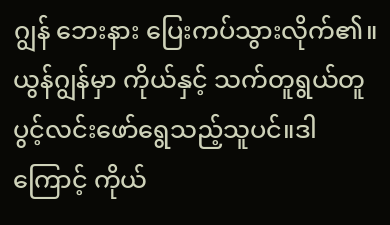ဂျွန် ဘေးနား ပြေးကပ်သွားလိုက်၏။ ယွန်ဂျွန်မှာ ကိုယ်နှင့် သက်တူရွယ်တူ ပွင့်လင်းဖော်ရွေသည့်သူပင်။ဒါကြောင့် ကိုယ်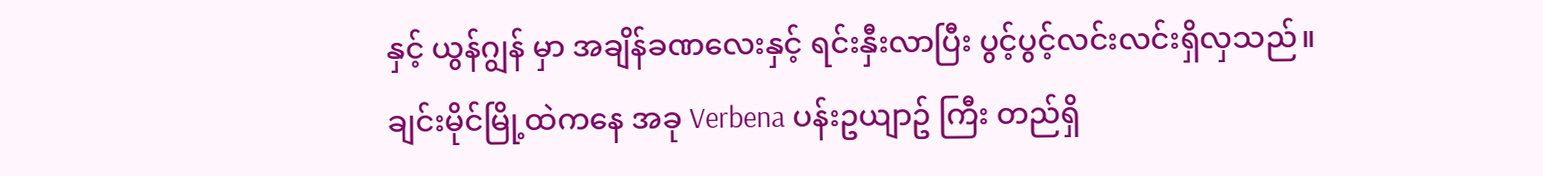နှင့် ယွန်ဂျွန် မှာ အချိန်ခဏလေးနှင့် ရင်းနှီးလာပြီး ပွင့်ပွင့်လင်းလင်းရှိလှသည်။
ချင်းမိုင်မြို့ထဲကနေ အခု Verbena ပန်းဥယျာဥ် ကြီး တည်ရှိ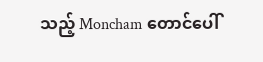သည့် Moncham တောင်ပေါ်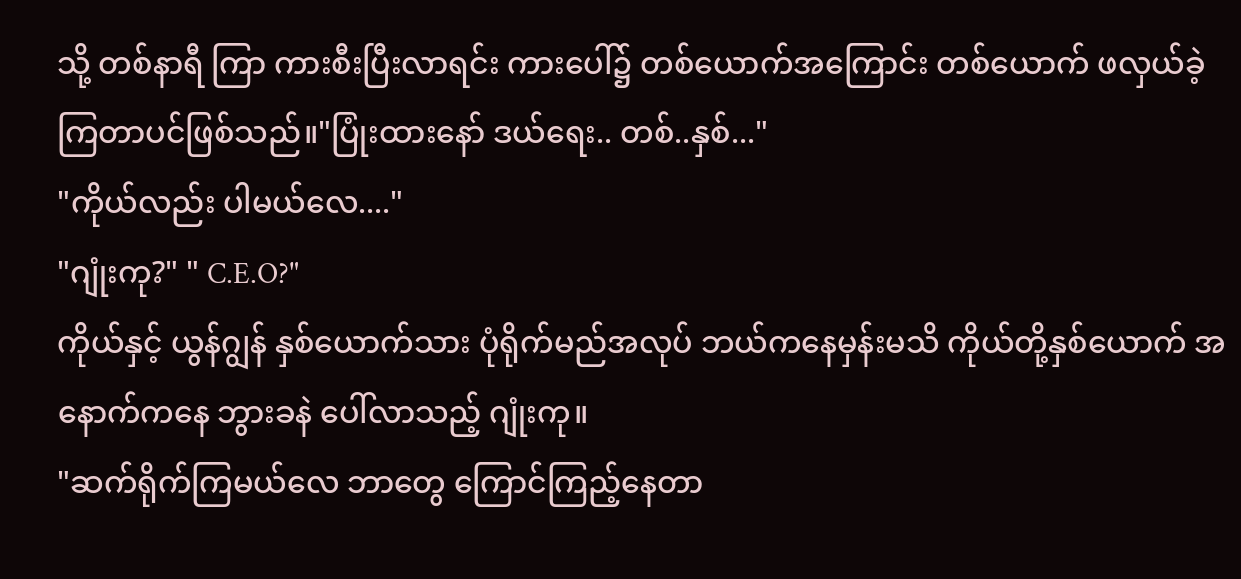သို့ တစ်နာရီ ကြာ ကားစီးပြီးလာရင်း ကားပေါ်၌ တစ်ယောက်အကြောင်း တစ်ယောက် ဖလှယ်ခဲ့ကြတာပင်ဖြစ်သည်။"ပြုံးထားနော် ဒယ်ရေး.. တစ်..နှစ်..."
"ကိုယ်လည်း ပါမယ်လေ...."
"ဂျုံးကု?" " C.E.O?"
ကိုယ်နှင့် ယွန်ဂျွန် နှစ်ယောက်သား ပုံရိုက်မည်အလုပ် ဘယ်ကနေမှန်းမသိ ကိုယ်တို့နှစ်ယောက် အနောက်ကနေ ဘွားခနဲ ပေါ်လာသည့် ဂျုံးကု။
"ဆက်ရိုက်ကြမယ်လေ ဘာတွေ ကြောင်ကြည့်နေတာ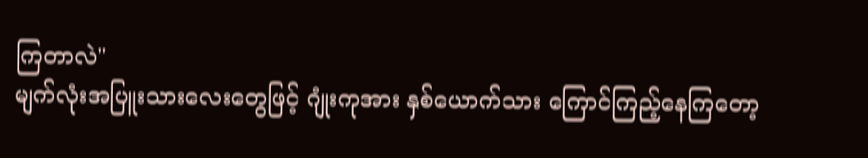ကြတာလဲ"
မျက်လုံးအပြူးသားလေးတွေဖြင့် ဂျုံးကုအား နှစ်ယောက်သား ကြောင်ကြည့်နေကြတော့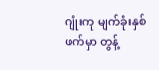ဂျုံးကု မျက်ခုံးနှစ်ဖက်မှာ တွန့်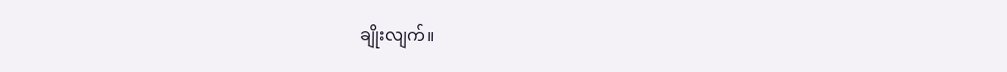ချိုးလျက်။